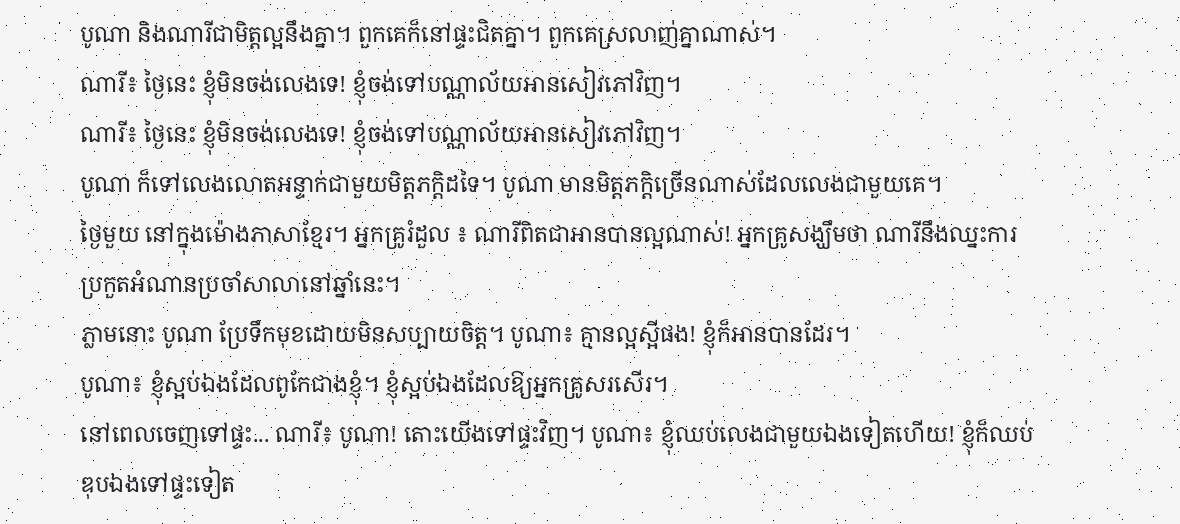បូណា និងណារីជាមិត្តល្អនឹងគ្នា។ ពួកគេក៏នៅផ្ទះជិតគ្នា។ ពួកគេស្រលាញ់គ្នាណាស់។
ណារី៖ ថ្ងៃនេះ ខ្ញុំមិនចង់លេងទេ! ខ្ញុំចង់ទៅបណ្ណាល័យអានសៀវភៅវិញ។
ណារី៖ ថ្ងៃនេះ ខ្ញុំមិនចង់លេងទេ! ខ្ញុំចង់ទៅបណ្ណាល័យអានសៀវភៅវិញ។
បូណា ក៏ទៅលេងលោតអន្ទាក់ជាមួយមិត្តភក្តិដទៃ។ បូណា មានមិត្តភក្តិច្រើនណាស់ដែលលេងជាមួយគេ។
ថ្ងៃមួយ នៅក្នុងម៉ោងភាសាខ្មែរ។ អ្នកគ្រូរំដួល ៖ ណារីពិតជាអានបានល្អណាស់! អ្នកគ្រូសង្ឃឹមថា ណារីនឹងឈ្នះការប្រកួតអំណានប្រចាំសាលានៅឆ្នាំនេះ។
ភ្លាមនោះ បូណា ប្រែទឹកមុខដោយមិនសប្បាយចិត្ត។ បូណា៖ គ្មានល្អស្អីផង! ខ្ញុំក៏អានបានដែរ។
បូណា៖ ខ្ញុំស្អប់ឯងដែលពូកែជាងខ្ញុំ។ ខ្ញុំស្អប់ឯងដែលឱ្យអ្នកគ្រូសរសើរ។
នៅពេលចេញទៅផ្ទះ... ណារី៖ បូណា! តោះយើងទៅផ្ទះវិញ។ បូណា៖ ខ្ញុំឈប់លេងជាមួយឯងទៀតហើយ! ខ្ញុំក៏ឈប់ឌុបឯងទៅផ្ទះទៀត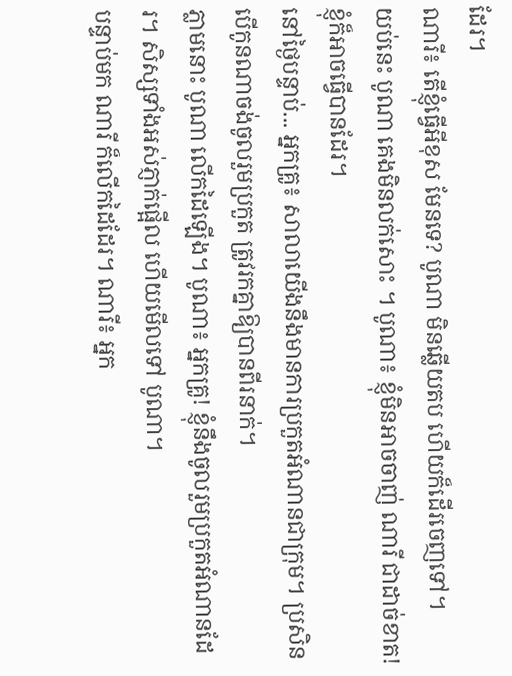ដែរ។
ណារី៖ តើខ្ញុំធ្វើអីខុស មែនទេ? បូណា មិនឆ្លើយតប ហើយក៏ដើរចេញទៅ។
យប់នេះ បូណា គេងមិនលក់សោះ ។ បូណា៖ ខ្ញុំមិនអាចចាញ់ ណារី ជាដាច់ខាត! ខ្ញុំក៏អាចធ្វើបានដែរ។
នៅថ្ងៃបន្ទាប់... អ្នកគ្រូ៖ សាលាយើងនឹងមានការប្រកួតអំណានជាក្រុម។ ប្រសិនបើកូនណាចង់ចូលរួមប្រកួត ត្រូវរកគ្នាឱ្យបានពីរនាក់។
ភ្លាមនោះ បូណា លើកដៃឡើង។ បូណា៖ អ្នកគ្រូ! ខ្ញុំនឹងចូលរួមប្រកួតអំណានដែរ។ សិស្សទាំងអស់ភ្ញាក់ផ្អើល ហើយមើលទៅ បូណា។
បន្ទាប់មក ណារី ក៏លើកដៃដែរ។ ណារី៖ អ្នក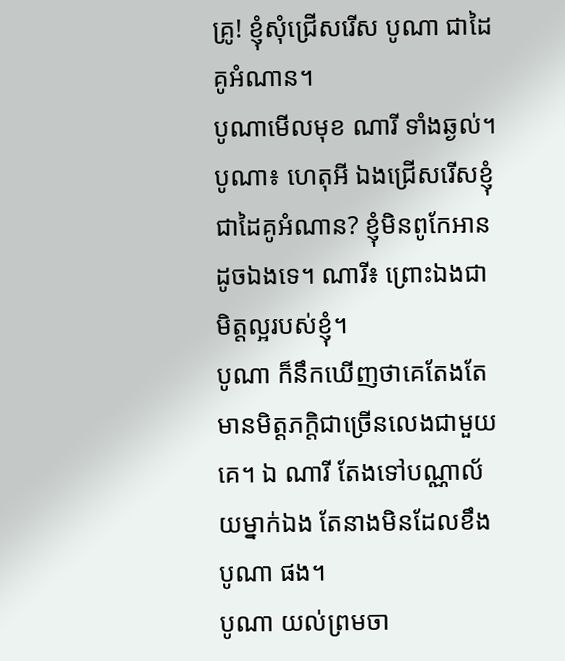គ្រូ! ខ្ញុំសុំជ្រើសរើស បូណា ជាដៃគូអំណាន។
បូណាមើលមុខ ណារី ទាំងឆ្ងល់។
បូណា៖ ហេតុអី ឯងជ្រើសរើសខ្ញុំជាដៃគូអំណាន? ខ្ញុំមិនពូកែអានដូចឯងទេ។ ណារី៖ ព្រោះឯងជាមិត្តល្អរបស់ខ្ញុំ។
បូណា ក៏នឹកឃើញថាគេតែងតែមានមិត្តភក្តិជាច្រើនលេងជាមួយគេ។ ឯ ណារី តែងទៅបណ្ណាល័យម្នាក់ឯង តែនាងមិនដែលខឹង បូណា ផង។
បូណា យល់ព្រមចា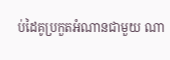ប់ដៃគូប្រកួតអំណានជាមួយ ណា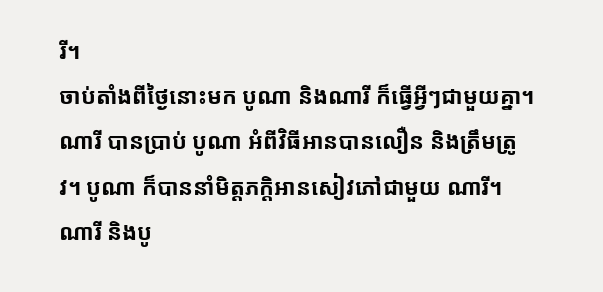រី។
ចាប់តាំងពីថ្ងៃនោះមក បូណា និងណារី ក៏ធ្វើអ្វីៗជាមួយគ្នា។ ណារី បានប្រាប់ បូណា អំពីវិធីអានបានលឿន និងត្រឹមត្រូវ។ បូណា ក៏បាននាំមិត្តភក្តិអានសៀវភៅជាមួយ ណារី។
ណារី និងបូ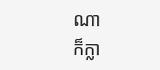ណា
ក៏ក្លា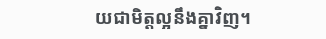យជាមិត្តល្អនឹងគ្នាវិញ។